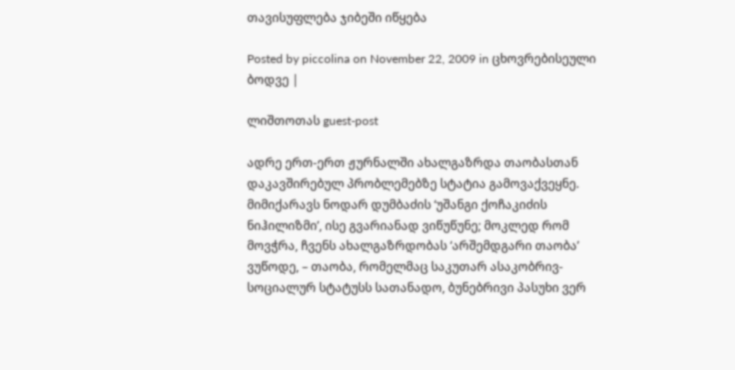თავისუფლება ჯიბეში იწყება

Posted by piccolina on November 22, 2009 in ცხოვრებისეული ბოდვე |

ლიშთოთას guest-post

ადრე ერთ-ერთ ჟურნალში ახალგაზრდა თაობასთან დაკავშირებულ პრობლემებზე სტატია გამოვაქვეყნე. მიმიქარავს ნოდარ დუმბაძის ‘უშანგი ქოჩაკიძის ნიჰილიზმი’, ისე გვარიანად ვიწუწუნე; მოკლედ რომ მოვჭრა, ჩვენს ახალგაზრდობას ‘არშემდგარი თაობა’ ვუწოდე, – თაობა, რომელმაც საკუთარ ასაკობრივ-სოციალურ სტატუსს სათანადო, ბუნებრივი პასუხი ვერ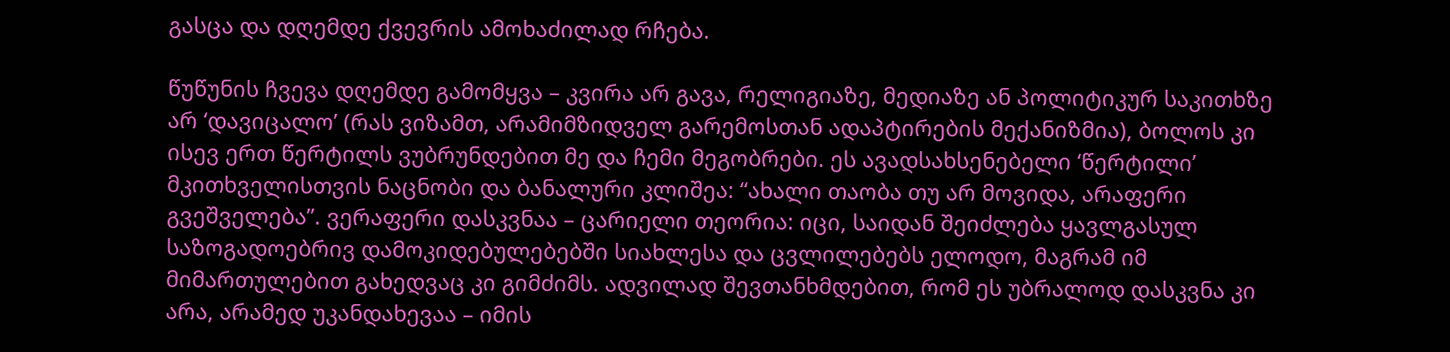გასცა და დღემდე ქვევრის ამოხაძილად რჩება.

წუწუნის ჩვევა დღემდე გამომყვა – კვირა არ გავა, რელიგიაზე, მედიაზე ან პოლიტიკურ საკითხზე არ ‘დავიცალო’ (რას ვიზამთ, არამიმზიდველ გარემოსთან ადაპტირების მექანიზმია), ბოლოს კი ისევ ერთ წერტილს ვუბრუნდებით მე და ჩემი მეგობრები. ეს ავადსახსენებელი ‘წერტილი’ მკითხველისთვის ნაცნობი და ბანალური კლიშეა: “ახალი თაობა თუ არ მოვიდა, არაფერი გვეშველება”. ვერაფერი დასკვნაა – ცარიელი თეორია: იცი, საიდან შეიძლება ყავლგასულ საზოგადოებრივ დამოკიდებულებებში სიახლესა და ცვლილებებს ელოდო, მაგრამ იმ მიმართულებით გახედვაც კი გიმძიმს. ადვილად შევთანხმდებით, რომ ეს უბრალოდ დასკვნა კი არა, არამედ უკანდახევაა – იმის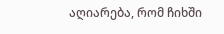აღიარება, რომ ჩიხში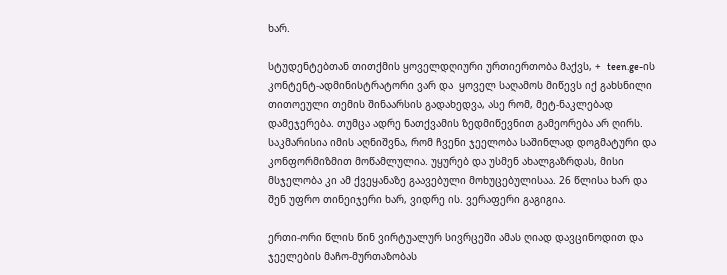ხარ.

სტუდენტებთან თითქმის ყოველდღიური ურთიერთობა მაქვს, +  teen.ge-ის კონტენტ-ადმინისტრატორი ვარ და  ყოველ საღამოს მიწევს იქ გახსნილი თითოეული თემის შინაარსის გადახედვა, ასე რომ, მეტ-ნაკლებად დამეჯერება. თუმცა ადრე ნათქვამის ზედმიწევნით გამეორება არ ღირს. საკმარისია იმის აღნიშვნა, რომ ჩვენი ჯეელობა საშინლად დოგმატური და კონფორმიზმით მოწამლულია. უყურებ და უსმენ ახალგაზრდას, მისი მსჯელობა კი ამ ქვეყანაზე გაავებული მოხუცებულისაა. 26 წლისა ხარ და შენ უფრო თინეიჯერი ხარ, ვიდრე ის. ვერაფერი გაგიგია.

ერთი-ორი წლის წინ ვირტუალურ სივრცეში ამას ღიად დავცინოდით და ჯეელების მაჩო-მურთაზობას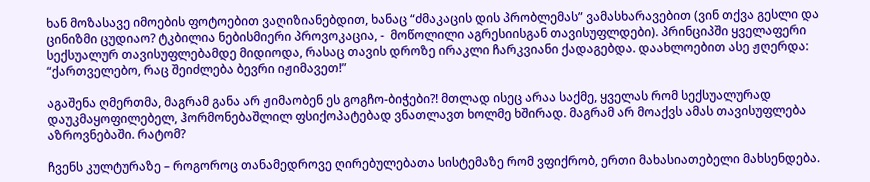ხან მოზასავე იმოების ფოტოებით ვაღიზიანებდით, ხანაც “ძმაკაცის დის პრობლემას” ვამასხარავებით (ვინ თქვა გესლი და ცინიზმი ცუდიაო? ტკბილია ნებისმიერი პროვოკაცია, -  მოწოლილი აგრესიისგან თავისუფლდები). პრინციპში ყველაფერი სექსუალურ თავისუფლებამდე მიდიოდა, რასაც თავის დროზე ირაკლი ჩარკვიანი ქადაგებდა. დაახლოებით ასე ჟღერდა: “ქართველებო, რაც შეიძლება ბევრი იჟიმავეთ!”

აგაშენა ღმერთმა, მაგრამ განა არ ჟიმაობენ ეს გოგჩო-ბიჭები?! მთლად ისეც არაა საქმე, ყველას რომ სექსუალურად დაუკმაყოფილებელ, ჰორმონებაშლილ ფსიქოპატებად ვნათლავთ ხოლმე ხშირად. მაგრამ არ მოაქვს ამას თავისუფლება აზროვნებაში. რატომ?

ჩვენს კულტურაზე – როგოროც თანამედროვე ღირებულებათა სისტემაზე რომ ვფიქრობ, ერთი მახასიათებელი მახსენდება.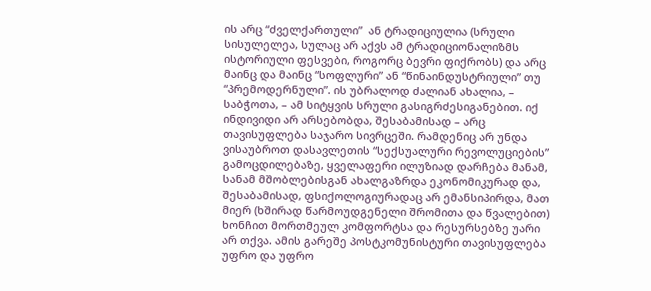ის არც “ძველქართული”  ან ტრადიციულია (სრული სისულელეა, სულაც არ აქვს ამ ტრადიციონალიზმს ისტორიული ფესვები, როგორც ბევრი ფიქრობს) და არც მაინც და მაინც “სოფლური” ან “წინაინდუსტრიული” თუ “პრემოდერნული”. ის უბრალოდ ძალიან ახალია, – საბჭოთა, – ამ სიტყვის სრული გასიგრძესიგანებით. იქ ინდივიდი არ არსებობდა, შესაბამისად – არც თავისუფლება საჯარო სივრცეში. რამდენიც არ უნდა ვისაუბროთ დასავლეთის “სექსუალური რევოლუციების” გამოცდილებაზე, ყველაფერი ილუზიად დარჩება მანამ, სანამ მშობლებისგან ახალგაზრდა ეკონომიკურად და, შესაბამისად, ფსიქოლოგიურადაც არ ემანსიპირდა, მათ მიერ (ხშირად წარმოუდგენელი შრომითა და წვალებით) ხონჩით მორთმეულ კომფორტსა და რესურსებზე უარი არ თქვა. ამის გარეშე პოსტკომუნისტური თავისუფლება უფრო და უფრო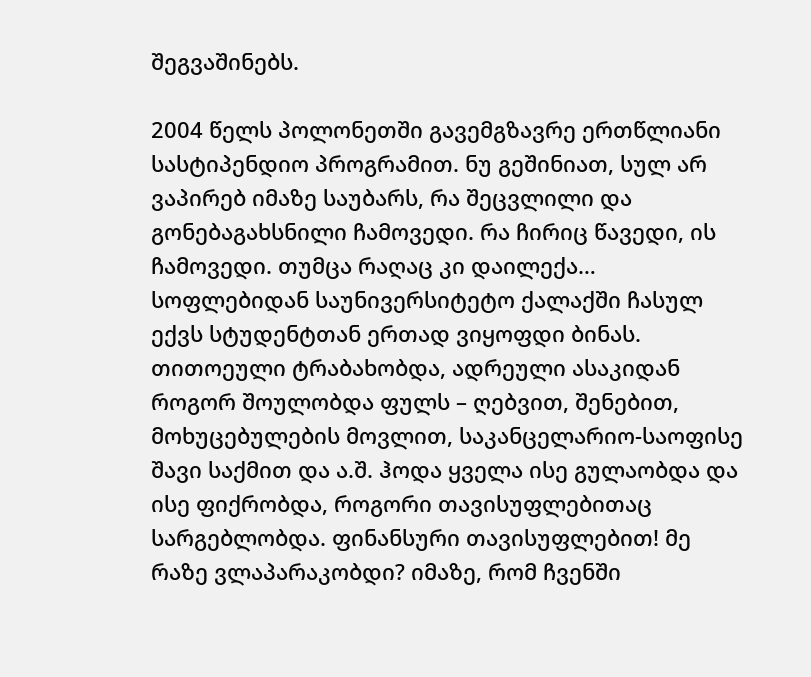შეგვაშინებს.

2004 წელს პოლონეთში გავემგზავრე ერთწლიანი სასტიპენდიო პროგრამით. ნუ გეშინიათ, სულ არ ვაპირებ იმაზე საუბარს, რა შეცვლილი და გონებაგახსნილი ჩამოვედი. რა ჩირიც წავედი, ის ჩამოვედი. თუმცა რაღაც კი დაილექა… სოფლებიდან საუნივერსიტეტო ქალაქში ჩასულ ექვს სტუდენტთან ერთად ვიყოფდი ბინას. თითოეული ტრაბახობდა, ადრეული ასაკიდან როგორ შოულობდა ფულს – ღებვით, შენებით, მოხუცებულების მოვლით, საკანცელარიო-საოფისე შავი საქმით და ა.შ. ჰოდა ყველა ისე გულაობდა და ისე ფიქრობდა, როგორი თავისუფლებითაც სარგებლობდა. ფინანსური თავისუფლებით! მე რაზე ვლაპარაკობდი? იმაზე, რომ ჩვენში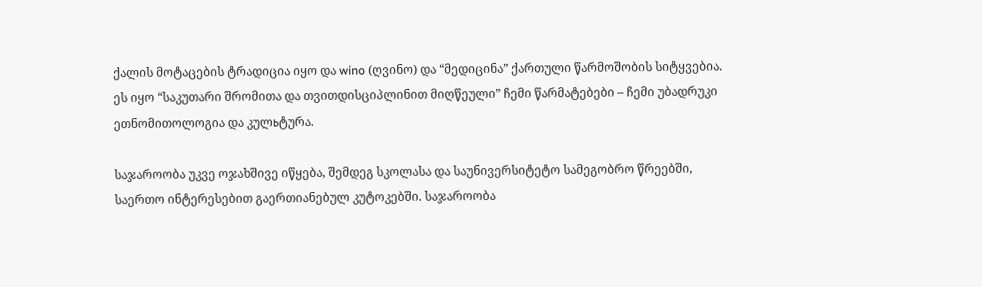ქალის მოტაცების ტრადიცია იყო და wino (ღვინო) და “მედიცინა” ქართული წარმოშობის სიტყვებია. ეს იყო “საკუთარი შრომითა და თვითდისციპლინით მიღწეული” ჩემი წარმატებები – ჩემი უბადრუკი ეთნომითოლოგია და კულьტურა.

საჯაროობა უკვე ოჯახშივე იწყება, შემდეგ სკოლასა და საუნივერსიტეტო სამეგობრო წრეებში, საერთო ინტერესებით გაერთიანებულ კუტოკებში. საჯაროობა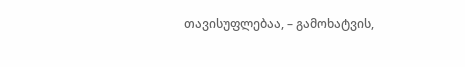თავისუფლებაა, – გამოხატვის,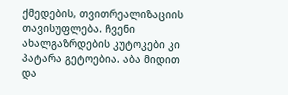ქმედების, თვითრეალიზაციის თავისუფლება. ჩვენი ახალგაზრდების კუტოკები კი პატარა გეტოებია. აბა მიდით და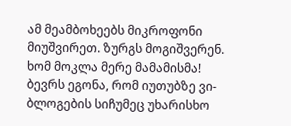ამ მეამბოხეებს მიკროფონი მიუშვირეთ. ზურგს მოგიშვერენ. ხომ მოკლა მერე მამამისმა! ბევრს ეგონა, რომ იუთუბზე ვი-ბლოგების სიჩუმეც უხარისხო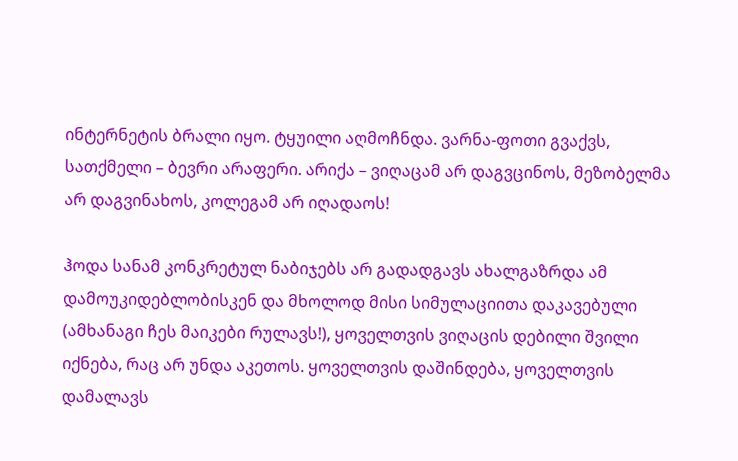ინტერნეტის ბრალი იყო. ტყუილი აღმოჩნდა. ვარნა-ფოთი გვაქვს, სათქმელი – ბევრი არაფერი. არიქა – ვიღაცამ არ დაგვცინოს, მეზობელმა არ დაგვინახოს, კოლეგამ არ იღადაოს!

ჰოდა სანამ კონკრეტულ ნაბიჯებს არ გადადგავს ახალგაზრდა ამ დამოუკიდებლობისკენ და მხოლოდ მისი სიმულაციითა დაკავებული (ამხანაგი ჩეს მაიკები რულავს!), ყოველთვის ვიღაცის დებილი შვილი იქნება, რაც არ უნდა აკეთოს. ყოველთვის დაშინდება, ყოველთვის დამალავს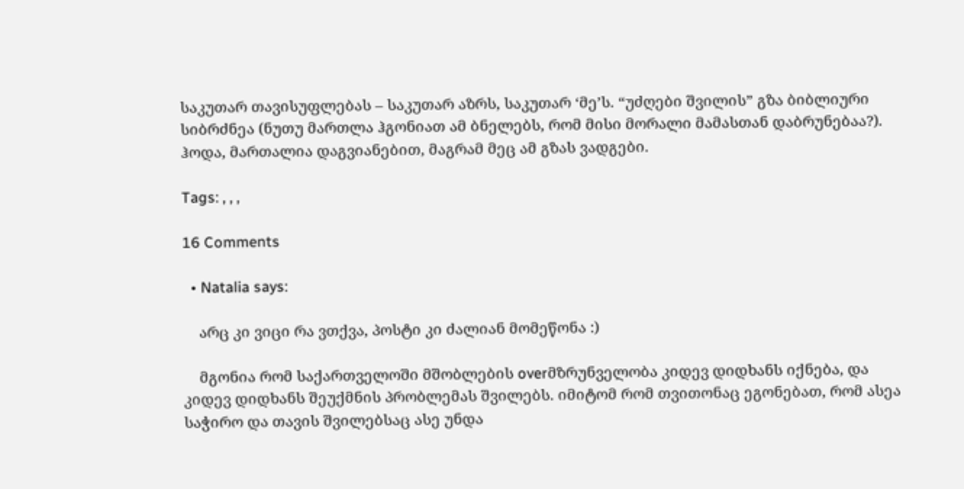საკუთარ თავისუფლებას – საკუთარ აზრს, საკუთარ ‘მე’ს. “უძღები შვილის” გზა ბიბლიური სიბრძნეა (ნუთუ მართლა ჰგონიათ ამ ბნელებს, რომ მისი მორალი მამასთან დაბრუნებაა?). ჰოდა, მართალია დაგვიანებით, მაგრამ მეც ამ გზას ვადგები.

Tags: , , ,

16 Comments

  • Natalia says:

    არც კი ვიცი რა ვთქვა, პოსტი კი ძალიან მომეწონა :)

    მგონია რომ საქართველოში მშობლების overმზრუნველობა კიდევ დიდხანს იქნება, და კიდევ დიდხანს შეუქმნის პრობლემას შვილებს. იმიტომ რომ თვითონაც ეგონებათ, რომ ასეა საჭირო და თავის შვილებსაც ასე უნდა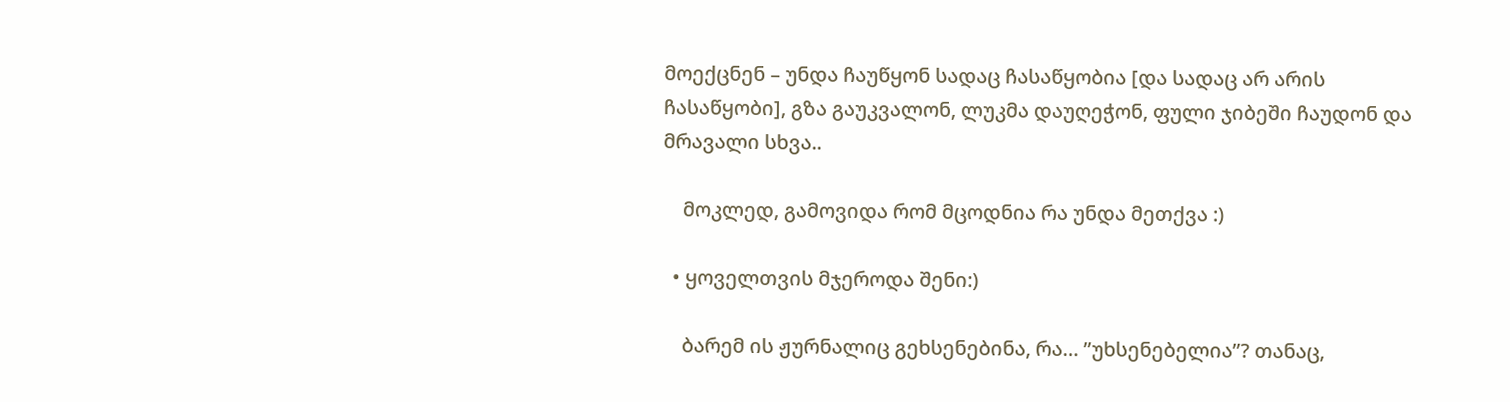მოექცნენ – უნდა ჩაუწყონ სადაც ჩასაწყობია [და სადაც არ არის ჩასაწყობი], გზა გაუკვალონ, ლუკმა დაუღეჭონ, ფული ჯიბეში ჩაუდონ და მრავალი სხვა..

    მოკლედ, გამოვიდა რომ მცოდნია რა უნდა მეთქვა :)

  • ყოველთვის მჯეროდა შენი:)

    ბარემ ის ჟურნალიც გეხსენებინა, რა… ”უხსენებელია”? თანაც,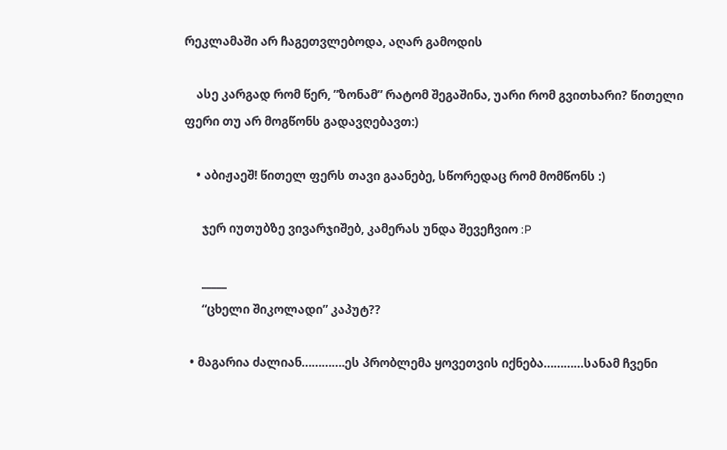რეკლამაში არ ჩაგეთვლებოდა, აღარ გამოდის

    ასე კარგად რომ წერ, ”ზონამ” რატომ შეგაშინა, უარი რომ გვითხარი? წითელი ფერი თუ არ მოგწონს გადავღებავთ:)

    • აბიჟაეშ! წითელ ფერს თავი გაანებე, სწორედაც რომ მომწონს :)

      ჯერ იუთუბზე ვივარჯიშებ, კამერას უნდა შევეჩვიო :P

      _____
      “ცხელი შიკოლადი” კაპუტ??

  • მაგარია ძალიან………….ეს პრობლემა ყოვეთვის იქნება…………სანამ ჩვენი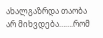ახალგაზრდა თაობა არ მიხვდება…….რომ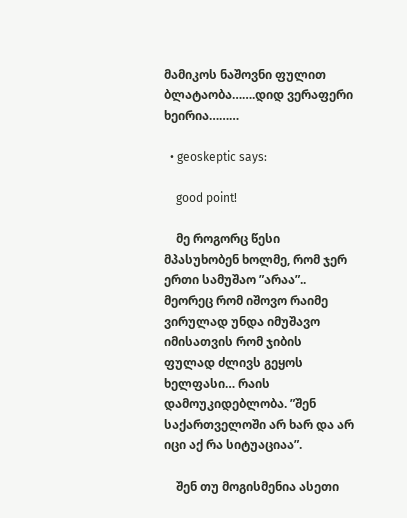მამიკოს ნაშოვნი ფულით ბლატაობა…….დიდ ვერაფერი ხეირია………

  • geoskeptic says:

    good point!

    მე როგორც წესი მპასუხობენ ხოლმე, რომ ჯერ ერთი სამუშაო ”არაა”.. მეორეც რომ იშოვო რაიმე ვირულად უნდა იმუშავო იმისათვის რომ ჯიბის ფულად ძლივს გეყოს ხელფასი… რაის დამოუკიდებლობა. ”შენ საქართველოში არ ხარ და არ იცი აქ რა სიტუაციაა”.

    შენ თუ მოგისმენია ასეთი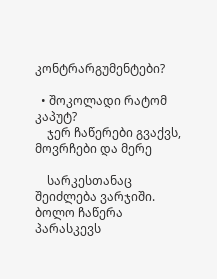კონტრარგუმენტები?

  • შოკოლადი რატომ კაპუტ?
    ჯერ ჩაწერები გვაქვს, მოვრჩები და მერე

    სარკესთანაც შეიძლება ვარჯიში. ბოლო ჩაწერა პარასკევს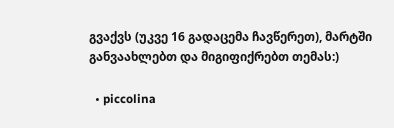გვაქვს (უკვე 16 გადაცემა ჩავწერეთ), მარტში განვაახლებთ და მიგიფიქრებთ თემას:)

  • piccolina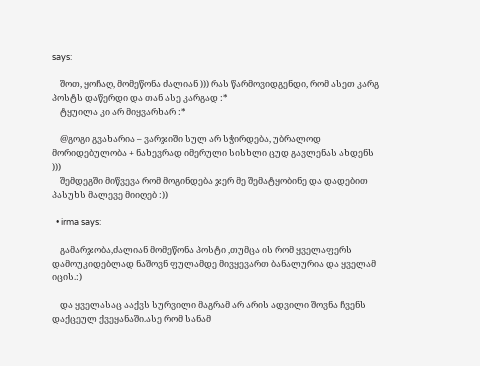says:

    შოთ, ყოჩაღ, მომეწონა ძალიან ))) რას წარმოვიდგენდი, რომ ასეთ კარგ პოსტს დაწერდი და თან ასე კარგად :*
    ტყუილა კი არ მიყვარხარ :*

    @გოგი გვახარია – ვარჯიში სულ არ სჭირდება, უბრალოდ მორიდებულობა + ნახევრად იმერული სისხლი ცუდ გავლენას ახდენს )))
    შემდეგში მიწვევა რომ მოგინდება ჯერ მე შემატყობინე და დადებით პასუხს მალევე მიიღებ :))

  • irma says:

    გამარჯობა,ძალიან მომეწონა პოსტი ,თუმცა ის რომ ყველაფერს დამოუკიდებლად ნაშოვნ ფულამდე მივყევართ ბანალურია და ყველამ იცის.:)

    და ყველასაც ააქვს სურვილი მაგრამ არ არის ადვილი შოვნა ჩვენს დაქცეულ ქვეყანაში.ასე რომ სანამ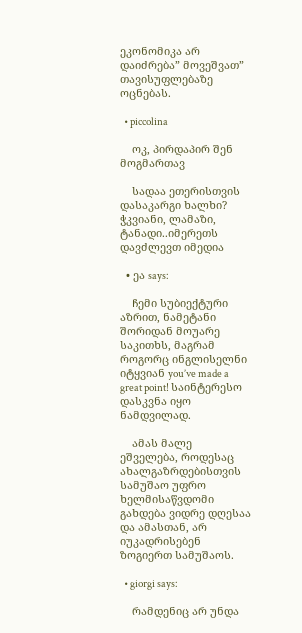ეკონომიკა არ დაიძრება” მოვეშვათ” თავისუფლებაზე ოცნებას.

  • piccolina

    ოკ, პირდაპირ შენ მოგმართავ

    სადაა ეთერისთვის დასაკარგი ხალხი? ჭკვიანი, ლამაზი, ტანადი..იმერეთს დავძლევთ იმედია

  • ეა says:

    ჩემი სუბიექტური აზრით, ნამეტანი შორიდან მოუარე საკითხს, მაგრამ როგორც ინგლისელნი იტყვიან you’ve made a great point! საინტერესო დასკვნა იყო ნამდვილად.

    ამას მალე ეშველება, როდესაც ახალგაზრდებისთვის სამუშაო უფრო ხელმისაწვდომი გახდება ვიდრე დღესაა და ამასთან, არ იუკადრისებენ ზოგიერთ სამუშაოს.

  • giorgi says:

    რამდენიც არ უნდა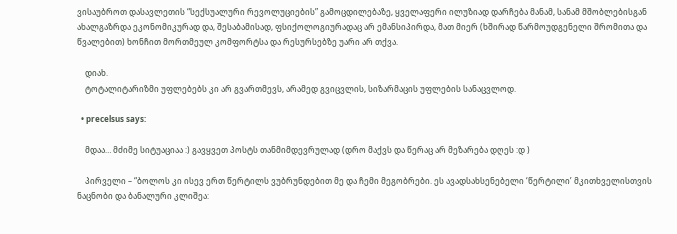ვისაუბროთ დასავლეთის “სექსუალური რევოლუციების” გამოცდილებაზე, ყველაფერი ილუზიად დარჩება მანამ, სანამ მშობლებისგან ახალგაზრდა ეკონომიკურად და, შესაბამისად, ფსიქოლოგიურადაც არ ემანსიპირდა, მათ მიერ (ხშირად წარმოუდგენელი შრომითა და წვალებით) ხონჩით მორთმეულ კომფორტსა და რესურსებზე უარი არ თქვა.

    დიახ.
    ტოტალიტარიზმი უფლებებს კი არ გვართმევს, არამედ გვიცვლის, სიზარმაცის უფლების სანაცვლოდ.

  • precelsus says:

    მდაა… მძიმე სიტუაციაა :) გავყვეთ პოსტს თანმიმდევრულად (დრო მაქვს და წერაც არ მეზარება დღეს :დ )

    პირველი – “ბოლოს კი ისევ ერთ წერტილს ვუბრუნდებით მე და ჩემი მეგობრები. ეს ავადსახსენებელი ‘წერტილი’ მკითხველისთვის ნაცნობი და ბანალური კლიშეა: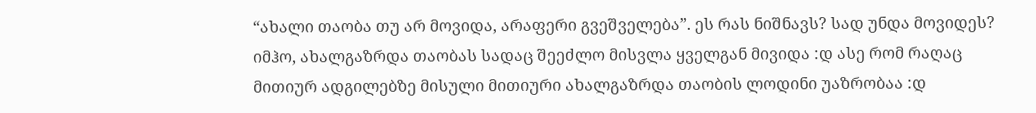“ახალი თაობა თუ არ მოვიდა, არაფერი გვეშველება”. ეს რას ნიშნავს? სად უნდა მოვიდეს? იმჰო, ახალგაზრდა თაობას სადაც შეეძლო მისვლა ყველგან მივიდა :დ ასე რომ რაღაც მითიურ ადგილებზე მისული მითიური ახალგაზრდა თაობის ლოდინი უაზრობაა :დ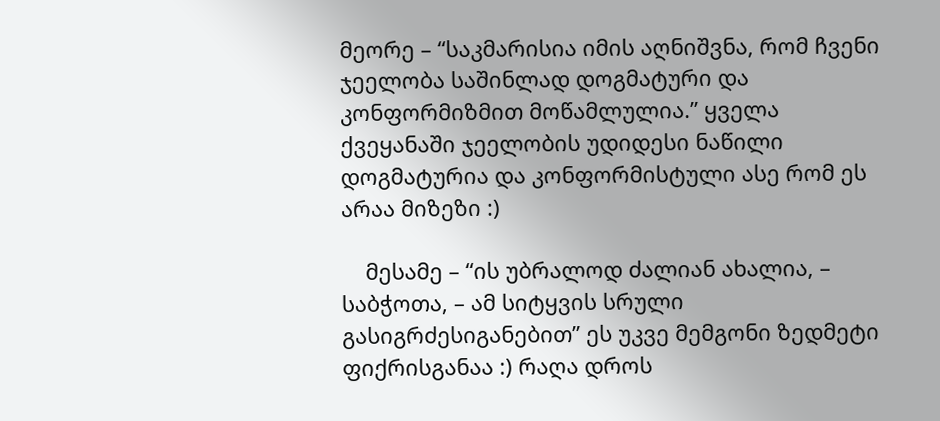მეორე – “საკმარისია იმის აღნიშვნა, რომ ჩვენი ჯეელობა საშინლად დოგმატური და კონფორმიზმით მოწამლულია.” ყველა ქვეყანაში ჯეელობის უდიდესი ნაწილი დოგმატურია და კონფორმისტული ასე რომ ეს არაა მიზეზი :)

    მესამე – “ის უბრალოდ ძალიან ახალია, – საბჭოთა, – ამ სიტყვის სრული გასიგრძესიგანებით” ეს უკვე მემგონი ზედმეტი ფიქრისგანაა :) რაღა დროს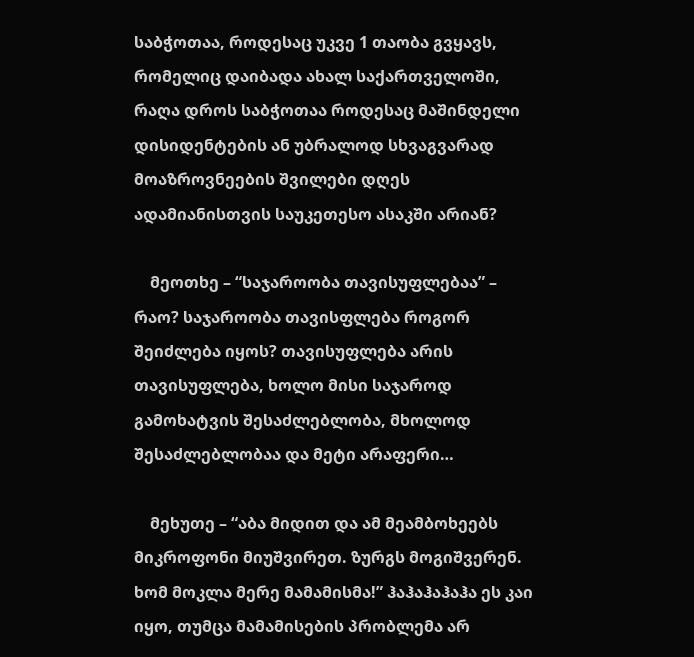საბჭოთაა, როდესაც უკვე 1 თაობა გვყავს, რომელიც დაიბადა ახალ საქართველოში, რაღა დროს საბჭოთაა როდესაც მაშინდელი დისიდენტების ან უბრალოდ სხვაგვარად მოაზროვნეების შვილები დღეს ადამიანისთვის საუკეთესო ასაკში არიან?

    მეოთხე – “საჯაროობა თავისუფლებაა” – რაო? საჯაროობა თავისფლება როგორ შეიძლება იყოს? თავისუფლება არის თავისუფლება, ხოლო მისი საჯაროდ გამოხატვის შესაძლებლობა, მხოლოდ შესაძლებლობაა და მეტი არაფერი…

    მეხუთე – “აბა მიდით და ამ მეამბოხეებს მიკროფონი მიუშვირეთ. ზურგს მოგიშვერენ. ხომ მოკლა მერე მამამისმა!” ჰაჰაჰაჰაჰა ეს კაი იყო, თუმცა მამამისების პრობლემა არ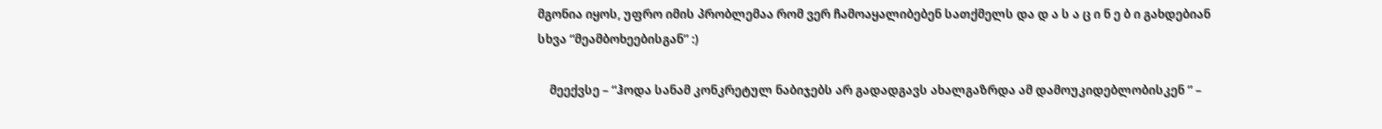მგონია იყოს, უფრო იმის პრობლემაა რომ ვერ ჩამოაყალიბებენ სათქმელს და დ ა ს ა ც ი ნ ე ბ ი გახდებიან სხვა “მეამბოხეებისგან” :)

    მეექვსე – “ჰოდა სანამ კონკრეტულ ნაბიჯებს არ გადადგავს ახალგაზრდა ამ დამოუკიდებლობისკენ ” –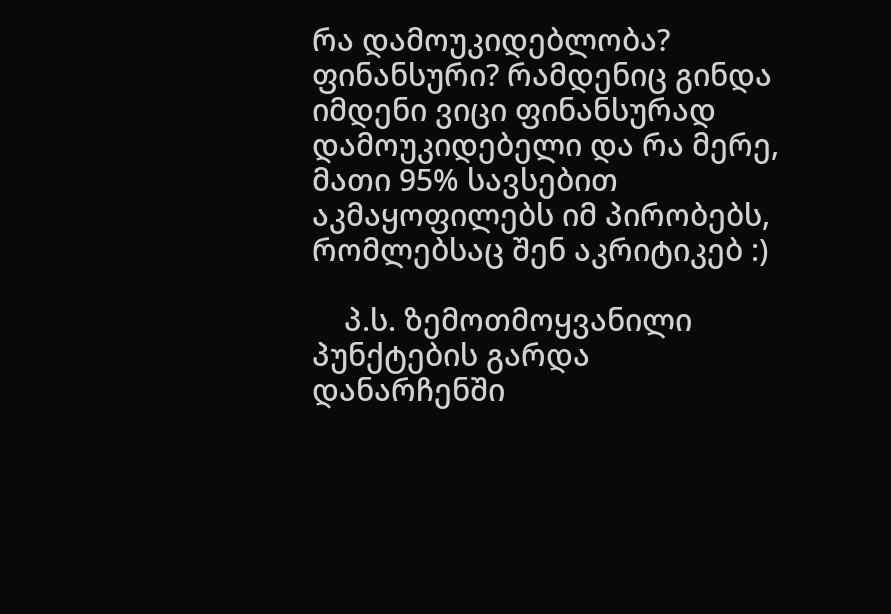რა დამოუკიდებლობა? ფინანსური? რამდენიც გინდა იმდენი ვიცი ფინანსურად დამოუკიდებელი და რა მერე, მათი 95% სავსებით აკმაყოფილებს იმ პირობებს, რომლებსაც შენ აკრიტიკებ :)

    პ.ს. ზემოთმოყვანილი პუნქტების გარდა დანარჩენში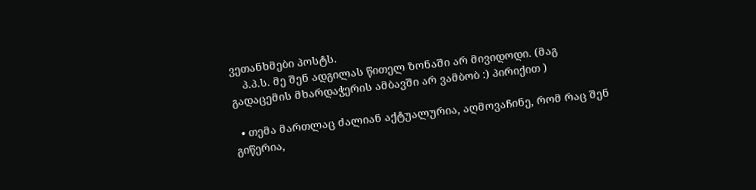ვეთანხმები პოსტს.
    პ.პ.ს. მე შენ ადგილას წითელ ზონაში არ მივიდოდი. (მაგ გადაცემის მხარდაჭერის ამბავში არ ვამბობ :) პირიქით )

  • თემა მართლაც ძალიან აქტუალურია, აღმოვაჩინე, რომ რაც შენ გიწერია,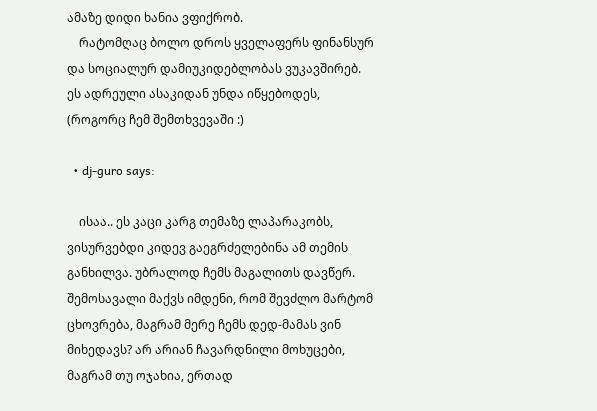ამაზე დიდი ხანია ვფიქრობ.
    რატომღაც ბოლო დროს ყველაფერს ფინანსურ და სოციალურ დამიუკიდებლობას ვუკავშირებ. ეს ადრეული ასაკიდან უნდა იწყებოდეს, (როგორც ჩემ შემთხვევაში :)

  • dj-guro says:

    ისაა.. ეს კაცი კარგ თემაზე ლაპარაკობს, ვისურვებდი კიდევ გაეგრძელებინა ამ თემის განხილვა. უბრალოდ ჩემს მაგალითს დავწერ. შემოსავალი მაქვს იმდენი, რომ შევძლო მარტომ ცხოვრება, მაგრამ მერე ჩემს დედ-მამას ვინ მიხედავს? არ არიან ჩავარდნილი მოხუცები, მაგრამ თუ ოჯახია, ერთად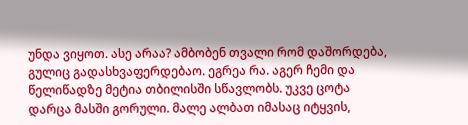უნდა ვიყოთ. ასე არაა? ამბობენ თვალი რომ დაშორდება, გულიც გადასხვაფერდებაო. ეგრეა რა. აგერ ჩემი და წელიწადზე მეტია თბილისში სწავლობს. უკვე ცოტა დარცა მასში გორული. მალე ალბათ იმასაც იტყვის,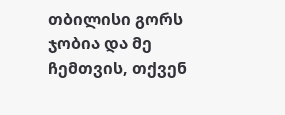თბილისი გორს ჯობია და მე ჩემთვის, თქვენ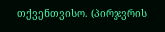თქვენთვისო. (პირჯვრის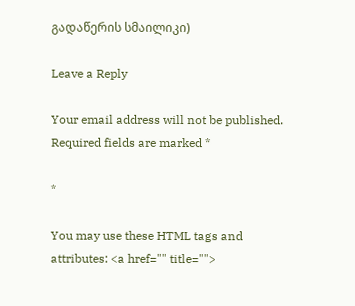გადაწერის სმაილიკი)

Leave a Reply

Your email address will not be published. Required fields are marked *

*

You may use these HTML tags and attributes: <a href="" title="">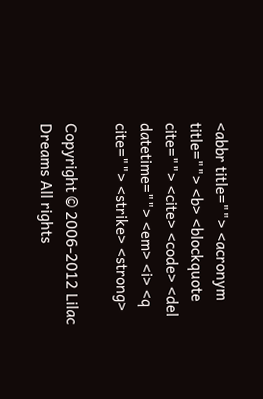<abbr title=""> <acronym title=""> <b> <blockquote cite=""> <cite> <code> <del datetime=""> <em> <i> <q cite=""> <strike> <strong>

Copyright © 2006-2012 Lilac Dreams All rights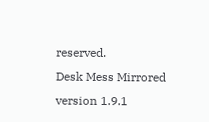reserved.
Desk Mess Mirrored version 1.9.1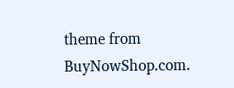theme from BuyNowShop.com.